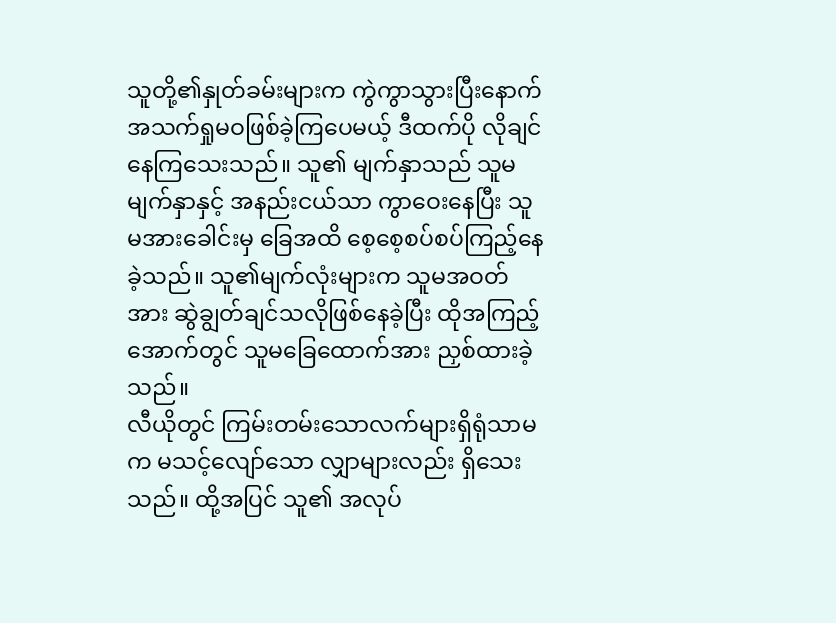သူတို့၏နှုတ်ခမ်းများက ကွဲကွာသွားပြီးနောက် အသက်ရှုမဝဖြစ်ခဲ့ကြပေမယ့် ဒီထက်ပို လိုချင်နေကြသေးသည်။ သူ၏ မျက်နှာသည် သူမမျက်နှာနှင့် အနည်းငယ်သာ ကွာဝေးနေပြီး သူမအားခေါင်းမှ ခြေအထိ စေ့စေ့စပ်စပ်ကြည့်နေခဲ့သည်။ သူ၏မျက်လုံးများက သူမအဝတ်အား ဆွဲချွတ်ချင်သလိုဖြစ်နေခဲ့ပြီး ထိုအကြည့်အောက်တွင် သူမခြေထောက်အား ညှစ်ထားခဲ့သည်။
လီယိုတွင် ကြမ်းတမ်းသောလက်များရှိရုံသာမက မသင့်လျော်သော လျှာများလည်း ရှိသေးသည်။ ထို့အပြင် သူ၏ အလုပ်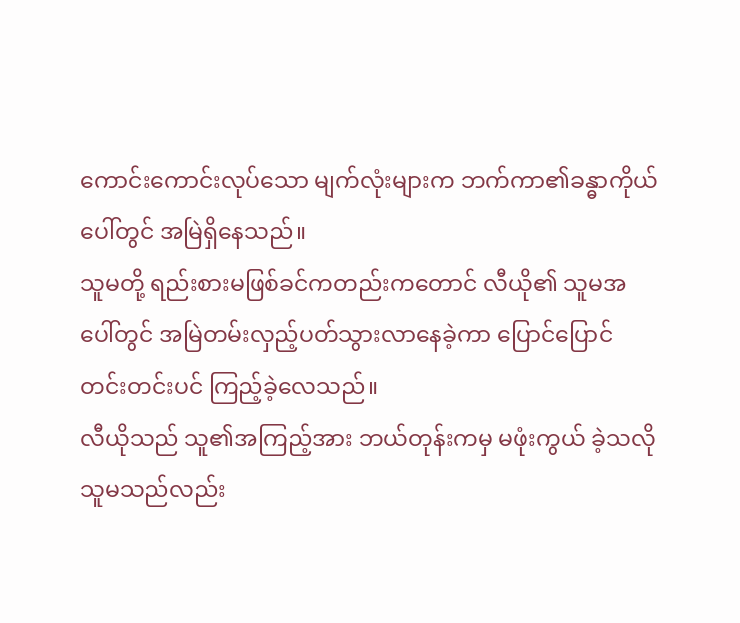ကောင်းကောင်းလုပ်သော မျက်လုံးများက ဘက်ကာ၏ခန္ဓာကိုယ်ပေါ်တွင် အမြဲရှိနေသည်။
သူမတို့ ရည်းစားမဖြစ်ခင်ကတည်းကတောင် လီယို၏ သူမအပေါ်တွင် အမြဲတမ်းလှည့်ပတ်သွားလာနေခဲ့ကာ ပြောင်ပြောင်တင်းတင်းပင် ကြည့်ခဲ့လေသည်။
လီယိုသည် သူ၏အကြည့်အား ဘယ်တုန်းကမှ မဖုံးကွယ် ခဲ့သလို သူမသည်လည်း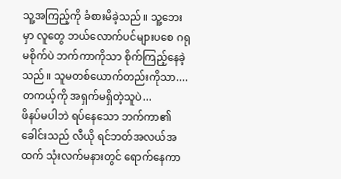သူ့အကြည့်ကို ခံစားမိခဲ့သည်။ သူ့ဘေးမှာ လူတွေ ဘယ်လောက်ပင်များပစေ ဂရုမစိုက်ပဲ ဘက်ကာကိုသာ စိုက်ကြည့်နေခဲ့သည်။ သူမတစ်ယောက်တည်းကိုသာ....
တကယ့်ကို အရှက်မရှိတဲ့သူပဲ...
ဖိနပ်မပါဘဲ ရပ်နေသော ဘက်ကာ၏ခေါင်းသည် လီယို ရင်ဘတ်အလယ်အထက် သုံးလက်မနားတွင် ရောက်နေကာ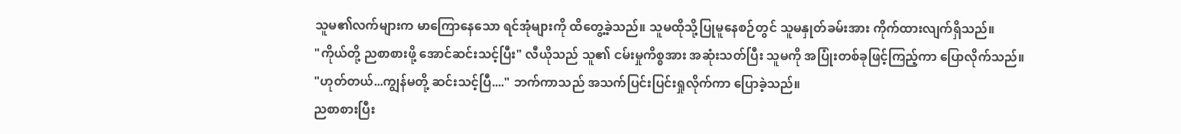သူမ၏လက်များက မာကြောနေသော ရင်အုံများကို ထိတွေ့ခဲ့သည်။ သူမထိုသို့ပြုမူနေစဉ်တွင် သူမနှုတ်ခမ်းအား ကိုက်ထားလျက်ရှိသည်။
"ကိုယ်တို့ ညစာစားဖို့ အောင်ဆင်းသင့်ပြီး" လီယိုသည် သူ၏ ငမ်းမှုကိစ္စအား အဆုံးသတ်ပြီး သူမကို အပြုံးတစ်ခုဖြင့်ကြည့်ကာ ပြောလိုက်သည်။
"ဟုတ်တယ်...ကျွန်မတို့ ဆင်းသင့်ပြီ...." ဘက်ကာသည် အသက်ပြင်းပြင်းရှုလိုက်ကာ ပြောခဲ့သည်။
ညစာစားပြီး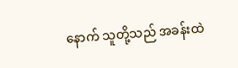နောက် သူတို့သည် အခန်းထဲ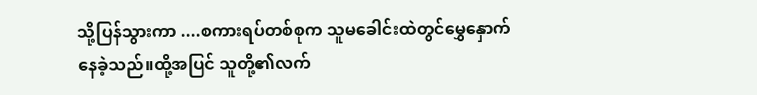သို့ပြန်သွားကာ ....စကားရပ်တစ်စုက သူမခေါင်းထဲတွင်မွှေနှောက်နေခဲ့သည်။ထို့အပြင် သူတို့၏လက်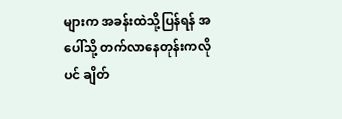များက အခန်းထဲသို့ပြန်ရန် အပေါ်သို့ တက်လာနေတုန်းကလိုပင် ချိတ်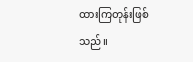ထားကြတုန်းဖြစ်သည်။